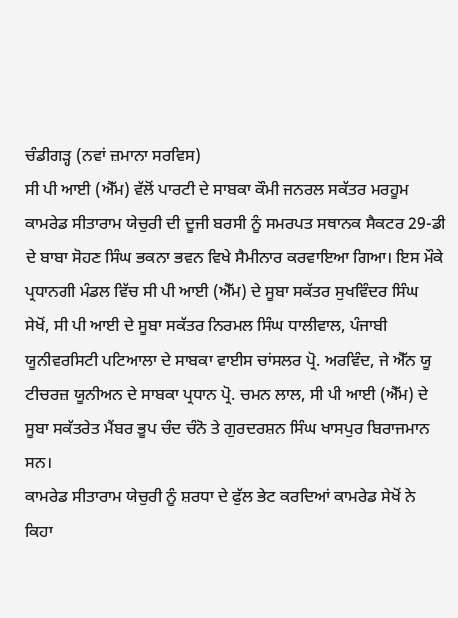ਚੰਡੀਗੜ੍ਹ (ਨਵਾਂ ਜ਼ਮਾਨਾ ਸਰਵਿਸ)
ਸੀ ਪੀ ਆਈ (ਐੱਮ) ਵੱਲੋਂ ਪਾਰਟੀ ਦੇ ਸਾਬਕਾ ਕੌਮੀ ਜਨਰਲ ਸਕੱਤਰ ਮਰਹੂਮ ਕਾਮਰੇਡ ਸੀਤਾਰਾਮ ਯੇਚੁਰੀ ਦੀ ਦੂਜੀ ਬਰਸੀ ਨੂੰ ਸਮਰਪਤ ਸਥਾਨਕ ਸੈਕਟਰ 29-ਡੀ ਦੇ ਬਾਬਾ ਸੋਹਣ ਸਿੰਘ ਭਕਨਾ ਭਵਨ ਵਿਖੇ ਸੈਮੀਨਾਰ ਕਰਵਾਇਆ ਗਿਆ। ਇਸ ਮੌਕੇ ਪ੍ਰਧਾਨਗੀ ਮੰਡਲ ਵਿੱਚ ਸੀ ਪੀ ਆਈ (ਐੱਮ) ਦੇ ਸੂਬਾ ਸਕੱਤਰ ਸੁਖਵਿੰਦਰ ਸਿੰਘ ਸੇਖੋਂ, ਸੀ ਪੀ ਆਈ ਦੇ ਸੂਬਾ ਸਕੱਤਰ ਨਿਰਮਲ ਸਿੰਘ ਧਾਲੀਵਾਲ, ਪੰਜਾਬੀ ਯੂਨੀਵਰਸਿਟੀ ਪਟਿਆਲਾ ਦੇ ਸਾਬਕਾ ਵਾਈਸ ਚਾਂਸਲਰ ਪ੍ਰੋ. ਅਰਵਿੰਦ, ਜੇ ਐੱਨ ਯੂ ਟੀਚਰਜ਼ ਯੂਨੀਅਨ ਦੇ ਸਾਬਕਾ ਪ੍ਰਧਾਨ ਪ੍ਰੋ. ਚਮਨ ਲਾਲ, ਸੀ ਪੀ ਆਈ (ਐੱਮ) ਦੇ ਸੂਬਾ ਸਕੱਤਰੇਤ ਮੈਂਬਰ ਭੂਪ ਚੰਦ ਚੰਨੋ ਤੇ ਗੁਰਦਰਸ਼ਨ ਸਿੰਘ ਖਾਸਪੁਰ ਬਿਰਾਜਮਾਨ ਸਨ।
ਕਾਮਰੇਡ ਸੀਤਾਰਾਮ ਯੇਚੁਰੀ ਨੂੰ ਸ਼ਰਧਾ ਦੇ ਫੁੱਲ ਭੇਟ ਕਰਦਿਆਂ ਕਾਮਰੇਡ ਸੇਖੋਂ ਨੇ ਕਿਹਾ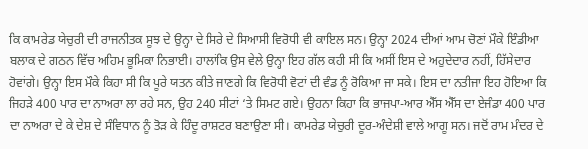ਕਿ ਕਾਮਰੇਡ ਯੇਚੁਰੀ ਦੀ ਰਾਜਨੀਤਕ ਸੂਝ ਦੇ ਉਨ੍ਹਾ ਦੇ ਸਿਰੇ ਦੇ ਸਿਆਸੀ ਵਿਰੋਧੀ ਵੀ ਕਾਇਲ ਸਨ। ਉਨ੍ਹਾ 2024 ਦੀਆਂ ਆਮ ਚੋਣਾਂ ਮੌਕੇ ਇੰਡੀਆ ਬਲਾਕ ਦੇ ਗਠਨ ਵਿੱਚ ਅਹਿਮ ਭੂਮਿਕਾ ਨਿਭਾਈ। ਹਾਲਾਂਕਿ ਉਸ ਵੇਲੇ ਉਨ੍ਹਾ ਇਹ ਗੱਲ ਕਹੀ ਸੀ ਕਿ ਅਸੀਂ ਇਸ ਦੇ ਅਹੁਦੇਦਾਰ ਨਹੀਂ, ਹਿੱਸੇਦਾਰ ਹੋਵਾਂਗੇ। ਉਨ੍ਹਾ ਇਸ ਮੌਕੇ ਕਿਹਾ ਸੀ ਕਿ ਪੂਰੇ ਯਤਨ ਕੀਤੇ ਜਾਣਗੇ ਕਿ ਵਿਰੋਧੀ ਵੋਟਾਂ ਦੀ ਵੰਡ ਨੂੰ ਰੋਕਿਆ ਜਾ ਸਕੇ। ਇਸ ਦਾ ਨਤੀਜਾ ਇਹ ਹੋਇਆ ਕਿ ਜਿਹੜੇ 400 ਪਾਰ ਦਾ ਨਾਅਰਾ ਲਾ ਰਹੇ ਸਨ, ਉਹ 240 ਸੀਟਾਂ ‘ਤੇ ਸਿਮਟ ਗਏ। ਉਹਨਾ ਕਿਹਾ ਕਿ ਭਾਜਪਾ-ਆਰ ਐੱਸ ਐੱਸ ਦਾ ਏਜੰਡਾ 400 ਪਾਰ ਦਾ ਨਾਅਰਾ ਦੇ ਕੇ ਦੇਸ਼ ਦੇ ਸੰਵਿਧਾਨ ਨੂੰ ਤੋੜ ਕੇ ਹਿੰਦੂ ਰਾਸ਼ਟਰ ਬਣਾਉਣਾ ਸੀ। ਕਾਮਰੇਡ ਯੇਚੁਰੀ ਦੂਰ-ਅੰਦੇਸ਼ੀ ਵਾਲੇ ਆਗੂ ਸਨ। ਜਦੋਂ ਰਾਮ ਮੰਦਰ ਦੇ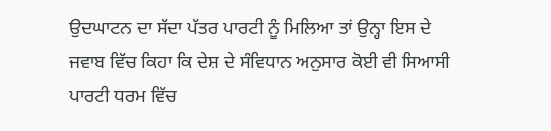ਉਦਘਾਟਨ ਦਾ ਸੱਦਾ ਪੱਤਰ ਪਾਰਟੀ ਨੂੰ ਮਿਲਿਆ ਤਾਂ ਉਨ੍ਹਾ ਇਸ ਦੇ ਜਵਾਬ ਵਿੱਚ ਕਿਹਾ ਕਿ ਦੇਸ਼ ਦੇ ਸੰਵਿਧਾਨ ਅਨੁਸਾਰ ਕੋਈ ਵੀ ਸਿਆਸੀ ਪਾਰਟੀ ਧਰਮ ਵਿੱਚ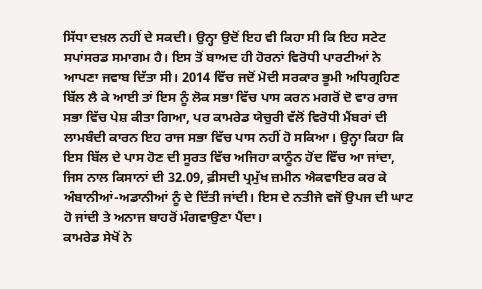ਸਿੱਧਾ ਦਖ਼ਲ ਨਹੀਂ ਦੇ ਸਕਦੀ। ਉਨ੍ਹਾ ਉਦੋਂ ਇਹ ਵੀ ਕਿਹਾ ਸੀ ਕਿ ਇਹ ਸਟੇਟ ਸਪਾਂਸਰਡ ਸਮਾਗਮ ਹੈ। ਇਸ ਤੋਂ ਬਾਅਦ ਹੀ ਹੋਰਨਾਂ ਵਿਰੋਧੀ ਪਾਰਟੀਆਂ ਨੇ ਆਪਣਾ ਜਵਾਬ ਦਿੱਤਾ ਸੀ। 2014 ਵਿੱਚ ਜਦੋਂ ਮੋਦੀ ਸਰਕਾਰ ਭੂਮੀ ਅਧਿਗ੍ਰਹਿਣ ਬਿੱਲ ਲੈ ਕੇ ਆਈ ਤਾਂ ਇਸ ਨੂੰ ਲੋਕ ਸਭਾ ਵਿੱਚ ਪਾਸ ਕਰਨ ਮਗਰੋਂ ਦੋ ਵਾਰ ਰਾਜ ਸਭਾ ਵਿੱਚ ਪੇਸ਼ ਕੀਤਾ ਗਿਆ, ਪਰ ਕਾਮਰੇਡ ਯੇਚੁਰੀ ਵੱਲੋਂ ਵਿਰੋਧੀ ਮੈਂਬਰਾਂ ਦੀ ਲਾਮਬੰਦੀ ਕਾਰਨ ਇਹ ਰਾਜ ਸਭਾ ਵਿੱਚ ਪਾਸ ਨਹੀਂ ਹੋ ਸਕਿਆ। ਉਨ੍ਹਾ ਕਿਹਾ ਕਿ ਇਸ ਬਿੱਲ ਦੇ ਪਾਸ ਹੋਣ ਦੀ ਸੂਰਤ ਵਿੱਚ ਅਜਿਹਾ ਕਾਨੂੰਨ ਹੋਂਦ ਵਿੱਚ ਆ ਜਾਂਦਾ, ਜਿਸ ਨਾਲ ਕਿਸਾਨਾਂ ਦੀ 32.09, ਫ਼ੀਸਦੀ ਪ੍ਰਮੁੱਖ ਜ਼ਮੀਨ ਐਕਵਾਇਰ ਕਰ ਕੇ ਅੰਬਾਨੀਆਂ-ਅਡਾਨੀਆਂ ਨੂੰ ਦੇ ਦਿੱਤੀ ਜਾਂਦੀ। ਇਸ ਦੇ ਨਤੀਜੇ ਵਜੋਂ ਉਪਜ ਦੀ ਘਾਟ ਹੋ ਜਾਂਦੀ ਤੇ ਅਨਾਜ ਬਾਹਰੋਂ ਮੰਗਵਾਉਣਾ ਪੈਂਦਾ।
ਕਾਮਰੇਡ ਸੇਖੋਂ ਨੇ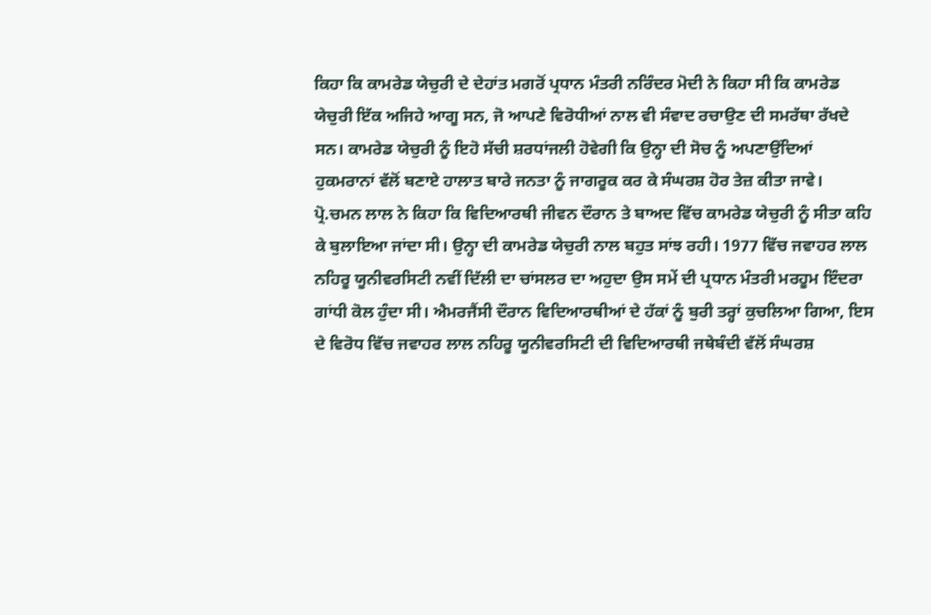ਕਿਹਾ ਕਿ ਕਾਮਰੇਡ ਯੇਚੁਰੀ ਦੇ ਦੇਹਾਂਤ ਮਗਰੋਂ ਪ੍ਰਧਾਨ ਮੰਤਰੀ ਨਰਿੰਦਰ ਮੋਦੀ ਨੇ ਕਿਹਾ ਸੀ ਕਿ ਕਾਮਰੇਡ ਯੇਚੁਰੀ ਇੱਕ ਅਜਿਹੇ ਆਗੂ ਸਨ, ਜੋ ਆਪਣੇ ਵਿਰੋਧੀਆਂ ਨਾਲ ਵੀ ਸੰਵਾਦ ਰਚਾਉਣ ਦੀ ਸਮਰੱਥਾ ਰੱਖਦੇ ਸਨ। ਕਾਮਰੇਡ ਯੇਚੁਰੀ ਨੂੰ ਇਹੋ ਸੱਚੀ ਸ਼ਰਧਾਂਜਲੀ ਹੋਵੇਗੀ ਕਿ ਉਨ੍ਹਾ ਦੀ ਸੋਚ ਨੂੰ ਅਪਣਾਉਂਦਿਆਂ ਹੁਕਮਰਾਨਾਂ ਵੱਲੋਂ ਬਣਾਏ ਹਾਲਾਤ ਬਾਰੇ ਜਨਤਾ ਨੂੰ ਜਾਗਰੂਕ ਕਰ ਕੇ ਸੰਘਰਸ਼ ਹੋਰ ਤੇਜ਼ ਕੀਤਾ ਜਾਵੇ।
ਪ੍ਰੋ.ਚਮਨ ਲਾਲ ਨੇ ਕਿਹਾ ਕਿ ਵਿਦਿਆਰਥੀ ਜੀਵਨ ਦੌਰਾਨ ਤੇ ਬਾਅਦ ਵਿੱਚ ਕਾਮਰੇਡ ਯੇਚੁਰੀ ਨੂੰ ਸੀਤਾ ਕਹਿ ਕੇ ਬੁਲਾਇਆ ਜਾਂਦਾ ਸੀ। ਉਨ੍ਹਾ ਦੀ ਕਾਮਰੇਡ ਯੇਚੁਰੀ ਨਾਲ ਬਹੁਤ ਸਾਂਝ ਰਹੀ। 1977 ਵਿੱਚ ਜਵਾਹਰ ਲਾਲ ਨਹਿਰੂ ਯੂਨੀਵਰਸਿਟੀ ਨਵੀਂ ਦਿੱਲੀ ਦਾ ਚਾਂਸਲਰ ਦਾ ਅਹੁਦਾ ਉਸ ਸਮੇਂ ਦੀ ਪ੍ਰਧਾਨ ਮੰਤਰੀ ਮਰਹੂਮ ਇੰਦਰਾ ਗਾਂਧੀ ਕੋਲ ਹੁੰਦਾ ਸੀ। ਐਮਰਜੈਂਸੀ ਦੌਰਾਨ ਵਿਦਿਆਰਥੀਆਂ ਦੇ ਹੱਕਾਂ ਨੂੰ ਬੁਰੀ ਤਰ੍ਹਾਂ ਕੁਚਲਿਆ ਗਿਆ, ਇਸ ਦੇ ਵਿਰੋਧ ਵਿੱਚ ਜਵਾਹਰ ਲਾਲ ਨਹਿਰੂ ਯੂਨੀਵਰਸਿਟੀ ਦੀ ਵਿਦਿਆਰਥੀ ਜਥੇਬੰਦੀ ਵੱਲੋਂ ਸੰਘਰਸ਼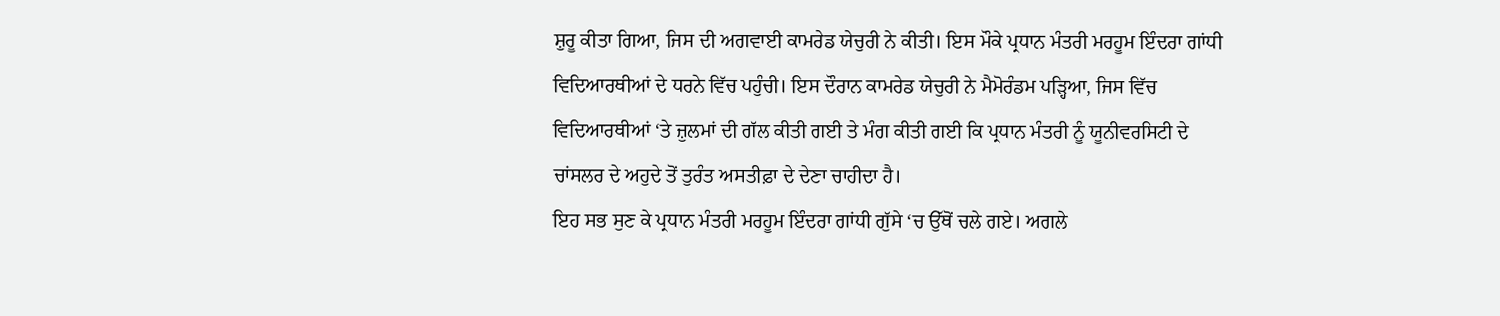ਸ਼ੁਰੂ ਕੀਤਾ ਗਿਆ, ਜਿਸ ਦੀ ਅਗਵਾਈ ਕਾਮਰੇਡ ਯੇਚੁਰੀ ਨੇ ਕੀਤੀ। ਇਸ ਮੌਕੇ ਪ੍ਰਧਾਨ ਮੰਤਰੀ ਮਰਹੂਮ ਇੰਦਰਾ ਗਾਂਧੀ ਵਿਦਿਆਰਥੀਆਂ ਦੇ ਧਰਨੇ ਵਿੱਚ ਪਹੁੰਚੀ। ਇਸ ਦੌਰਾਨ ਕਾਮਰੇਡ ਯੇਚੁਰੀ ਨੇ ਮੈਮੋਰੰਡਮ ਪੜ੍ਹਿਆ, ਜਿਸ ਵਿੱਚ ਵਿਦਿਆਰਥੀਆਂ ‘ਤੇ ਜ਼ੁਲਮਾਂ ਦੀ ਗੱਲ ਕੀਤੀ ਗਈ ਤੇ ਮੰਗ ਕੀਤੀ ਗਈ ਕਿ ਪ੍ਰਧਾਨ ਮੰਤਰੀ ਨੂੰ ਯੂਨੀਵਰਸਿਟੀ ਦੇ ਚਾਂਸਲਰ ਦੇ ਅਹੁਦੇ ਤੋਂ ਤੁਰੰਤ ਅਸਤੀਫ਼ਾ ਦੇ ਦੇਣਾ ਚਾਹੀਦਾ ਹੈ।
ਇਹ ਸਭ ਸੁਣ ਕੇ ਪ੍ਰਧਾਨ ਮੰਤਰੀ ਮਰਹੂਮ ਇੰਦਰਾ ਗਾਂਧੀ ਗੁੱਸੇ ‘ਚ ਉੱਥੋਂ ਚਲੇ ਗਏ। ਅਗਲੇ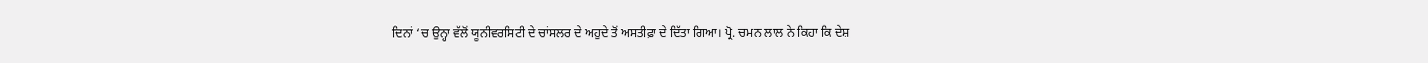ਦਿਨਾਂ ‘ਚ ਉਨ੍ਹਾ ਵੱਲੋਂ ਯੂਨੀਵਰਸਿਟੀ ਦੇ ਚਾਂਸਲਰ ਦੇ ਅਹੁਦੇ ਤੋਂ ਅਸਤੀਫ਼ਾ ਦੇ ਦਿੱਤਾ ਗਿਆ। ਪ੍ਰੋ. ਚਮਨ ਲਾਲ ਨੇ ਕਿਹਾ ਕਿ ਦੇਸ਼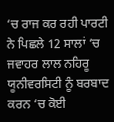‘ਚ ਰਾਜ ਕਰ ਰਹੀ ਪਾਰਟੀ ਨੇ ਪਿਛਲੇ 12 ਸਾਲਾਂ ‘ਚ ਜਵਾਹਰ ਲਾਲ ਨਹਿਰੂ ਯੂਨੀਵਰਸਿਟੀ ਨੂੰ ਬਰਬਾਦ ਕਰਨ ‘ਚ ਕੋਈ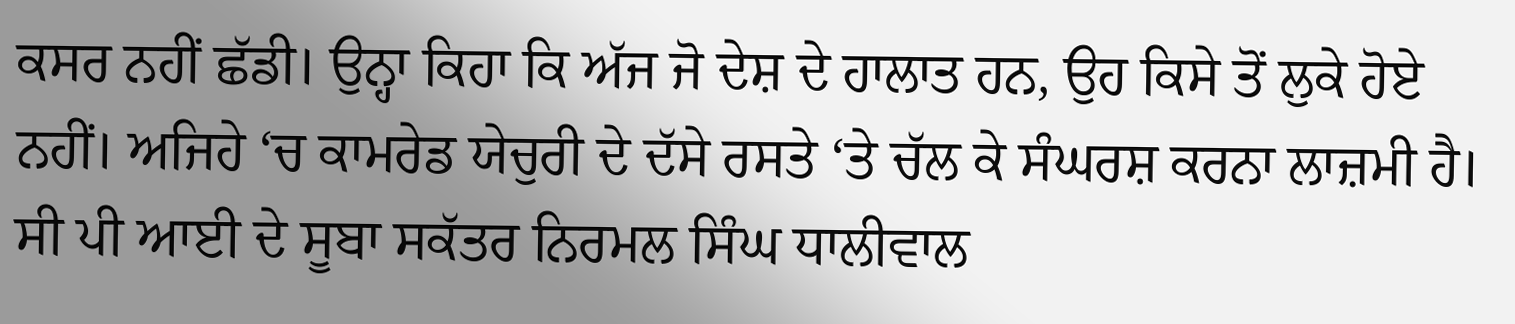ਕਸਰ ਨਹੀਂ ਛੱਡੀ। ਉਨ੍ਹਾ ਕਿਹਾ ਕਿ ਅੱਜ ਜੋ ਦੇਸ਼ ਦੇ ਹਾਲਾਤ ਹਨ, ਉਹ ਕਿਸੇ ਤੋਂ ਲੁਕੇ ਹੋਏ ਨਹੀਂ। ਅਜਿਹੇ ‘ਚ ਕਾਮਰੇਡ ਯੇਚੁਰੀ ਦੇ ਦੱਸੇ ਰਸਤੇ ‘ਤੇ ਚੱਲ ਕੇ ਸੰਘਰਸ਼ ਕਰਨਾ ਲਾਜ਼ਮੀ ਹੈ।
ਸੀ ਪੀ ਆਈ ਦੇ ਸੂਬਾ ਸਕੱਤਰ ਨਿਰਮਲ ਸਿੰਘ ਧਾਲੀਵਾਲ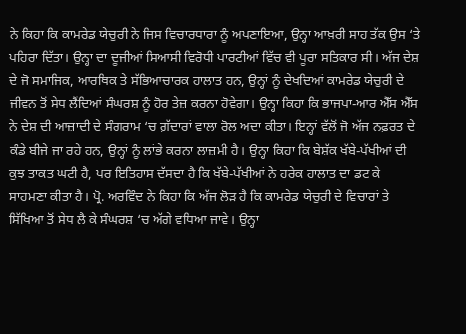ਨੇ ਕਿਹਾ ਕਿ ਕਾਮਰੇਡ ਯੇਚੁਰੀ ਨੇ ਜਿਸ ਵਿਚਾਰਧਾਰਾ ਨੂੰ ਅਪਣਾਇਆ, ਉਨ੍ਹਾ ਆਖ਼ਰੀ ਸਾਹ ਤੱਕ ਉਸ ‘ਤੇ ਪਹਿਰਾ ਦਿੱਤਾ। ਉਨ੍ਹਾ ਦਾ ਦੂਜੀਆਂ ਸਿਆਸੀ ਵਿਰੋਧੀ ਪਾਰਟੀਆਂ ਵਿੱਚ ਵੀ ਪੂਰਾ ਸਤਿਕਾਰ ਸੀ। ਅੱਜ ਦੇਸ਼ ਦੇ ਜੋ ਸਮਾਜਿਕ, ਆਰਥਿਕ ਤੇ ਸੱਭਿਆਚਾਰਕ ਹਾਲਾਤ ਹਨ, ਉਨ੍ਹਾਂ ਨੂੰ ਦੇਖਦਿਆਂ ਕਾਮਰੇਡ ਯੇਚੁਰੀ ਦੇ ਜੀਵਨ ਤੋਂ ਸੇਧ ਲੈਂਦਿਆਂ ਸੰਘਰਸ਼ ਨੂੰ ਹੋਰ ਤੇਜ਼ ਕਰਨਾ ਹੋਵੇਗਾ। ਉਨ੍ਹਾ ਕਿਹਾ ਕਿ ਭਾਜਪਾ-ਆਰ ਐੱਸ ਐੱਸ ਨੇ ਦੇਸ਼ ਦੀ ਆਜ਼ਾਦੀ ਦੇ ਸੰਗਰਾਮ ‘ਚ ਗ਼ੱਦਾਰਾਂ ਵਾਲਾ ਰੋਲ ਅਦਾ ਕੀਤਾ। ਇਨ੍ਹਾਂ ਵੱਲੋਂ ਜੋ ਅੱਜ ਨਫ਼ਰਤ ਦੇ ਕੰਡੇ ਬੀਜੇ ਜਾ ਰਹੇ ਹਨ, ਉਨ੍ਹਾਂ ਨੂੰ ਲਾਂਭੇ ਕਰਨਾ ਲਾਜ਼ਮੀ ਹੈ। ਉਨ੍ਹਾ ਕਿਹਾ ਕਿ ਬੇਸ਼ੱਕ ਖੱਬੇ-ਪੱਖੀਆਂ ਦੀ ਕੁਝ ਤਾਕਤ ਘਟੀ ਹੈ, ਪਰ ਇਤਿਹਾਸ ਦੱਸਦਾ ਹੈ ਕਿ ਖੱਬੇ-ਪੱਖੀਆਂ ਨੇ ਹਰੇਕ ਹਾਲਾਤ ਦਾ ਡਟ ਕੇ ਸਾਹਮਣਾ ਕੀਤਾ ਹੈ। ਪ੍ਰੋ. ਅਰਵਿੰਦ ਨੇ ਕਿਹਾ ਕਿ ਅੱਜ ਲੋੜ ਹੈ ਕਿ ਕਾਮਰੇਡ ਯੇਚੁਰੀ ਦੇ ਵਿਚਾਰਾਂ ਤੇ ਸਿੱਖਿਆ ਤੋਂ ਸੇਧ ਲੈ ਕੇ ਸੰਘਰਸ਼ ‘ਚ ਅੱਗੇ ਵਧਿਆ ਜਾਵੇ। ਉਨ੍ਹਾ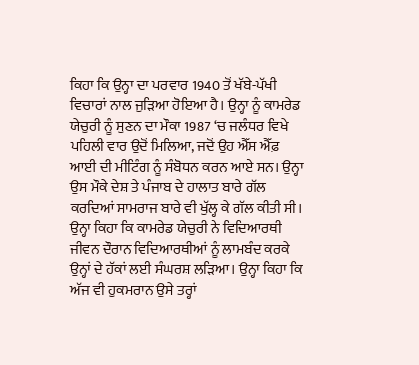ਕਿਹਾ ਕਿ ਉਨ੍ਹਾ ਦਾ ਪਰਵਾਰ 1940 ਤੋਂ ਖੱਬੇ-ਪੱਖੀ ਵਿਚਾਰਾਂ ਨਾਲ ਜੁੜਿਆ ਹੋਇਆ ਹੈ। ਉਨ੍ਹਾ ਨੂੰ ਕਾਮਰੇਡ ਯੇਚੁਰੀ ਨੂੰ ਸੁਣਨ ਦਾ ਮੌਕਾ 1987 ‘ਚ ਜਲੰਧਰ ਵਿਖੇ ਪਹਿਲੀ ਵਾਰ ਉਦੋਂ ਮਿਲਿਆ, ਜਦੋਂ ਉਹ ਐੱਸ ਐੱਫ਼ ਆਈ ਦੀ ਮੀਟਿੰਗ ਨੂੰ ਸੰਬੋਧਨ ਕਰਨ ਆਏ ਸਨ। ਉਨ੍ਹਾ ਉਸ ਮੌਕੇ ਦੇਸ਼ ਤੇ ਪੰਜਾਬ ਦੇ ਹਾਲਾਤ ਬਾਰੇ ਗੱਲ ਕਰਦਿਆਂ ਸਾਮਰਾਜ ਬਾਰੇ ਵੀ ਖੁੱਲ੍ਹ ਕੇ ਗੱਲ ਕੀਤੀ ਸੀ। ਉਨ੍ਹਾ ਕਿਹਾ ਕਿ ਕਾਮਰੇਡ ਯੇਚੁਰੀ ਨੇ ਵਿਦਿਆਰਥੀ ਜੀਵਨ ਦੌਰਾਨ ਵਿਦਿਆਰਥੀਆਂ ਨੂੰ ਲਾਮਬੰਦ ਕਰਕੇ ਉਨ੍ਹਾਂ ਦੇ ਹੱਕਾਂ ਲਈ ਸੰਘਰਸ਼ ਲੜਿਆ। ਉਨ੍ਹਾ ਕਿਹਾ ਕਿ ਅੱਜ ਵੀ ਹੁਕਮਰਾਨ ਉਸੇ ਤਰ੍ਹਾਂ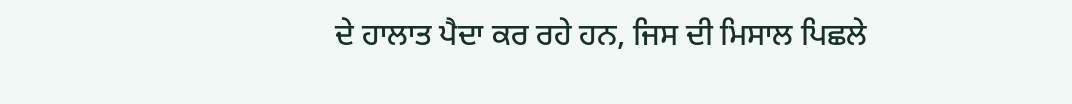ਦੇ ਹਾਲਾਤ ਪੈਦਾ ਕਰ ਰਹੇ ਹਨ, ਜਿਸ ਦੀ ਮਿਸਾਲ ਪਿਛਲੇ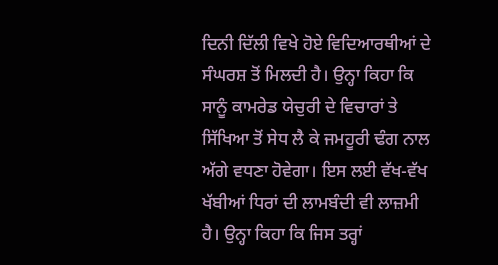ਦਿਨੀ ਦਿੱਲੀ ਵਿਖੇ ਹੋਏ ਵਿਦਿਆਰਥੀਆਂ ਦੇ ਸੰਘਰਸ਼ ਤੋਂ ਮਿਲਦੀ ਹੈ। ਉਨ੍ਹਾ ਕਿਹਾ ਕਿ ਸਾਨੂੰ ਕਾਮਰੇਡ ਯੇਚੁਰੀ ਦੇ ਵਿਚਾਰਾਂ ਤੇ ਸਿੱਖਿਆ ਤੋਂ ਸੇਧ ਲੈ ਕੇ ਜਮਹੂਰੀ ਢੰਗ ਨਾਲ ਅੱਗੇ ਵਧਣਾ ਹੋਵੇਗਾ। ਇਸ ਲਈ ਵੱਖ-ਵੱਖ ਖੱਬੀਆਂ ਧਿਰਾਂ ਦੀ ਲਾਮਬੰਦੀ ਵੀ ਲਾਜ਼ਮੀ ਹੈ। ਉਨ੍ਹਾ ਕਿਹਾ ਕਿ ਜਿਸ ਤਰ੍ਹਾਂ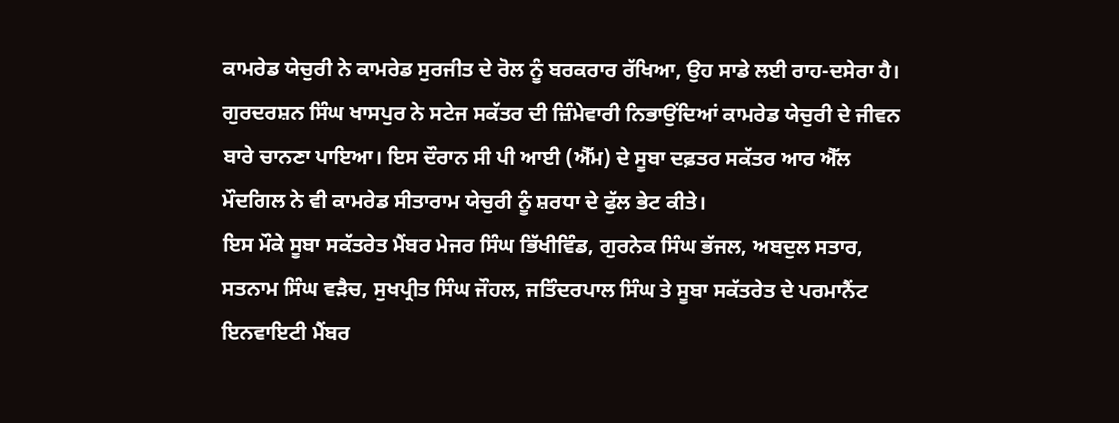ਕਾਮਰੇਡ ਯੇਚੁਰੀ ਨੇ ਕਾਮਰੇਡ ਸੁਰਜੀਤ ਦੇ ਰੋਲ ਨੂੰ ਬਰਕਰਾਰ ਰੱਖਿਆ, ਉਹ ਸਾਡੇ ਲਈ ਰਾਹ-ਦਸੇਰਾ ਹੈ।
ਗੁਰਦਰਸ਼ਨ ਸਿੰਘ ਖਾਸਪੁਰ ਨੇ ਸਟੇਜ ਸਕੱਤਰ ਦੀ ਜ਼ਿੰਮੇਵਾਰੀ ਨਿਭਾਉਂਦਿਆਂ ਕਾਮਰੇਡ ਯੇਚੁਰੀ ਦੇ ਜੀਵਨ ਬਾਰੇ ਚਾਨਣਾ ਪਾਇਆ। ਇਸ ਦੌਰਾਨ ਸੀ ਪੀ ਆਈ (ਐੱਮ) ਦੇ ਸੂਬਾ ਦਫ਼ਤਰ ਸਕੱਤਰ ਆਰ ਐੱਲ ਮੌਦਗਿਲ ਨੇ ਵੀ ਕਾਮਰੇਡ ਸੀਤਾਰਾਮ ਯੇਚੁਰੀ ਨੂੰ ਸ਼ਰਧਾ ਦੇ ਫੁੱਲ ਭੇਟ ਕੀਤੇ।
ਇਸ ਮੌਕੇ ਸੂਬਾ ਸਕੱਤਰੇਤ ਮੈਂਬਰ ਮੇਜਰ ਸਿੰਘ ਭਿੱਖੀਵਿੰਡ, ਗੁਰਨੇਕ ਸਿੰਘ ਭੱਜਲ, ਅਬਦੁਲ ਸਤਾਰ, ਸਤਨਾਮ ਸਿੰਘ ਵੜੈਚ, ਸੁਖਪ੍ਰੀਤ ਸਿੰਘ ਜੌਹਲ, ਜਤਿੰਦਰਪਾਲ ਸਿੰਘ ਤੇ ਸੂਬਾ ਸਕੱਤਰੇਤ ਦੇ ਪਰਮਾਨੈਂਟ ਇਨਵਾਇਟੀ ਮੈਂਬਰ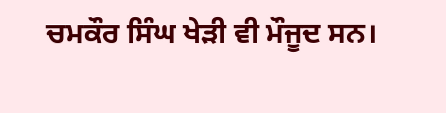ਚਮਕੌਰ ਸਿੰਘ ਖੇੜੀ ਵੀ ਮੌਜੂਦ ਸਨ।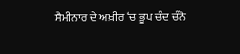ਸੈਮੀਨਾਰ ਦੇ ਅਖ਼ੀਰ ‘ਚ ਭੂਪ ਚੰਦ ਚੰਨੋ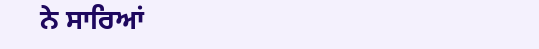ਨੇ ਸਾਰਿਆਂ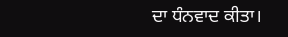ਦਾ ਧੰਨਵਾਦ ਕੀਤਾ।